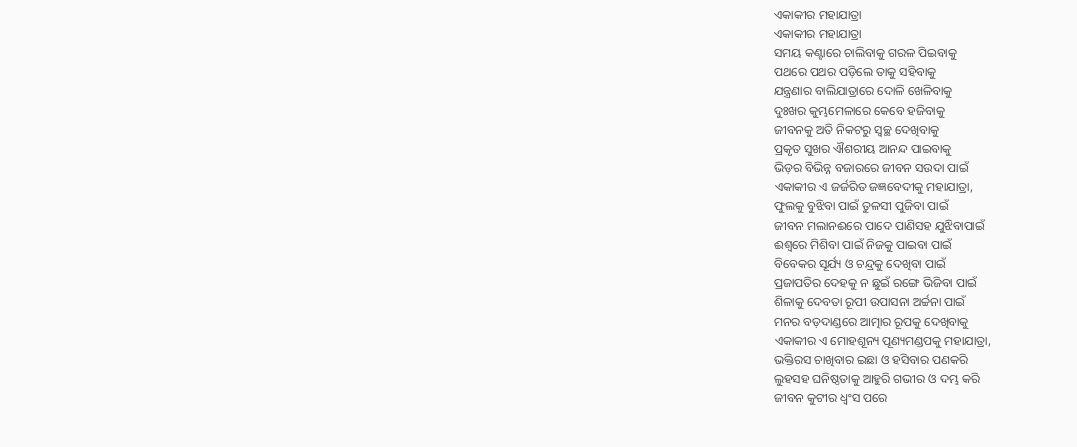ଏକାକୀର ମହାଯାତ୍ରା
ଏକାକୀର ମହାଯାତ୍ରା
ସମୟ କଣ୍ଟାରେ ଚାଲିବାକୁ ଗରଳ ପିଇବାକୁ
ପଥରେ ପଥର ପଡ଼ିଲେ ତାକୁ ସହିବାକୁ
ଯନ୍ତ୍ରଣାର ବାଲିଯାତ୍ରାରେ ଦୋଳି ଖେଳିବାକୁ
ଦୁଃଖର କୁମ୍ଭମେଳାରେ କେବେ ହଜିବାକୁ
ଜୀବନକୁ ଅତି ନିକଟରୁ ସ୍ୱଚ୍ଛ ଦେଖିବାକୁ
ପ୍ରକୃତ ସୁଖର ଐଶରୀୟ ଆନନ୍ଦ ପାଇବାକୁ
ଭିଡ଼ର ବିଭିନ୍ନ ବଜାରରେ ଜୀବନ ସଉଦା ପାଇଁ
ଏକାକୀର ଏ ଜର୍ଜରିତ ଜଜ୍ଞବେଦୀକୁ ମହାଯାତ୍ରା,
ଫୁଲକୁ ବୁଝିବା ପାଇଁ ତୁଳସୀ ପୁଜିବା ପାଇଁ
ଜୀବନ ମଲାନଈରେ ପାଦେ ପାଣିସହ ଯୁଝିବାପାଇଁ
ଈଶ୍ବରେ ମିଶିବା ପାଇଁ ନିଜକୁ ପାଇବା ପାଇଁ
ବିବେକର ସୂର୍ଯ୍ୟ ଓ ଚନ୍ଦ୍ରକୁ ଦେଖିବା ପାଇଁ
ପ୍ରଜାପତିର ଦେହକୁ ନ ଛୁଇଁ ରଙ୍ଗେ ଭିଜିବା ପାଇଁ
ଶିଳାକୁ ଦେବତା ରୂପୀ ଉପାସନା ଅର୍ଚ୍ଚନା ପାଇଁ
ମନର ବଡ଼ଦାଣ୍ଡରେ ଆତ୍ମାର ରୂପକୁ ଦେଖିବାକୁ
ଏକାକୀର ଏ ମୋହଶୂନ୍ୟ ପୂଣ୍ୟମଣ୍ଡପକୁ ମହାଯାତ୍ରା,
ଭକ୍ତିରସ ଚାଖିବାର ଇଛା ଓ ହସିବାର ପଣକରି
ଲୁହସହ ଘନିଷ୍ଠତାକୁ ଆହୁରି ଗଭୀର ଓ ଦମ୍ଭ କରି
ଜୀବନ କୁଟୀର ଧ୍ୱଂସ ପରେ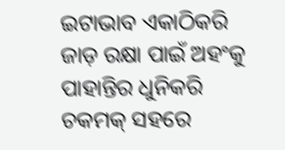ଇଟାଭାବ ଏକାଠିକରି
ଜାଡ଼ ରକ୍ଷା ପାଇଁ ଅହଂକୁ ପାହାନ୍ତିର ଧୁନିକରି
ଚକମକ୍ ସହରେ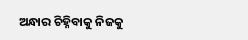ଅନ୍ଧାର ଚିହ୍ନିବାକୁ ନିଜକୁ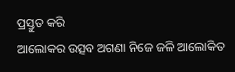ପ୍ରସ୍ତୁତ କରି
ଆଲୋକର ଉତ୍ସବ ଅଗଣା ନିଜେ ଜଳି ଆଲୋକିତ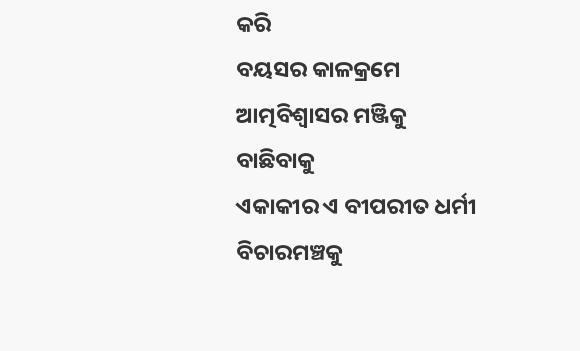କରି
ବୟସର କାଳକ୍ରମେ ଆତ୍ମବିଶ୍ୱାସର ମଞ୍ଜିକୁ ବାଛିବାକୁ
ଏକାକୀର ଏ ବୀପରୀତ ଧର୍ମୀ ବିଚାରମଞ୍ଚକୁ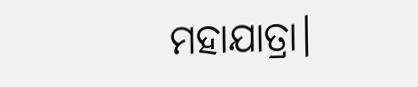ମହାଯାତ୍ରା।